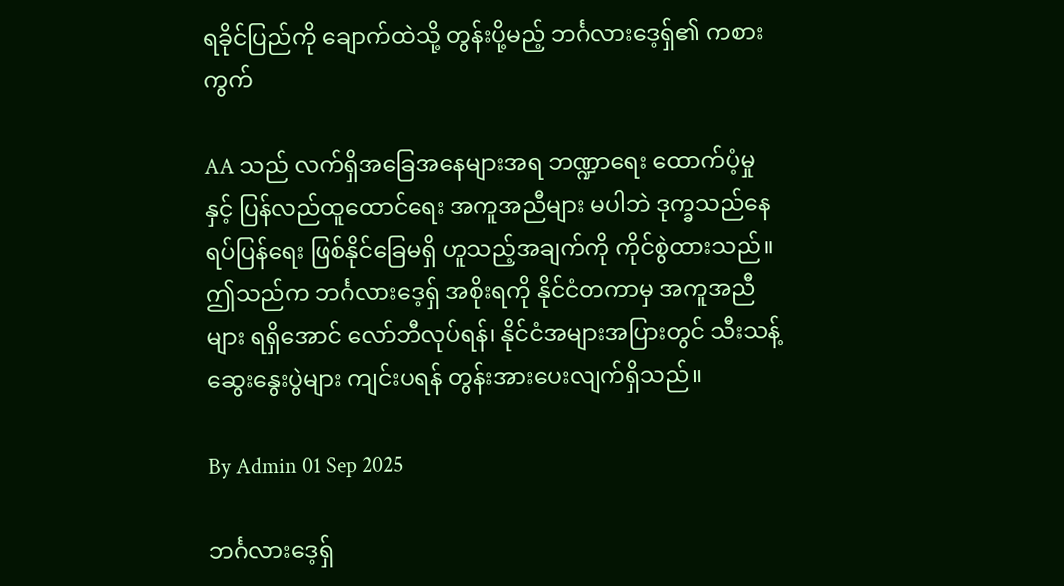ရခိုင်ပြည်ကို ချောက်ထဲသို့ တွန်းပို့မည့် ဘင်္ဂလားဒေ့ရှ်၏ ကစားကွက်

AA သည် လက်ရှိအခြေအနေများအရ ဘဏ္ဍာရေး ထောက်ပံ့မှုနှင့် ပြန်လည်ထူထောင်ရေး အကူအညီများ မပါဘဲ ဒုက္ခသည်နေရပ်ပြန်ရေး ဖြစ်နိုင်ခြေမရှိ ဟူသည့်အချက်ကို ကိုင်စွဲထားသည်။ ဤသည်က ဘင်္ဂလားဒေ့ရှ် အစိုးရကို နိုင်ငံတကာမှ အကူအညီများ ရရှိအောင် လော်ဘီလုပ်ရန်၊ နိုင်ငံအများအပြားတွင် သီးသန့်ဆွေးနွေးပွဲများ ကျင်းပရန် တွန်းအားပေးလျက်ရှိသည်။

By Admin 01 Sep 2025

ဘင်္ဂလားဒေ့ရှ်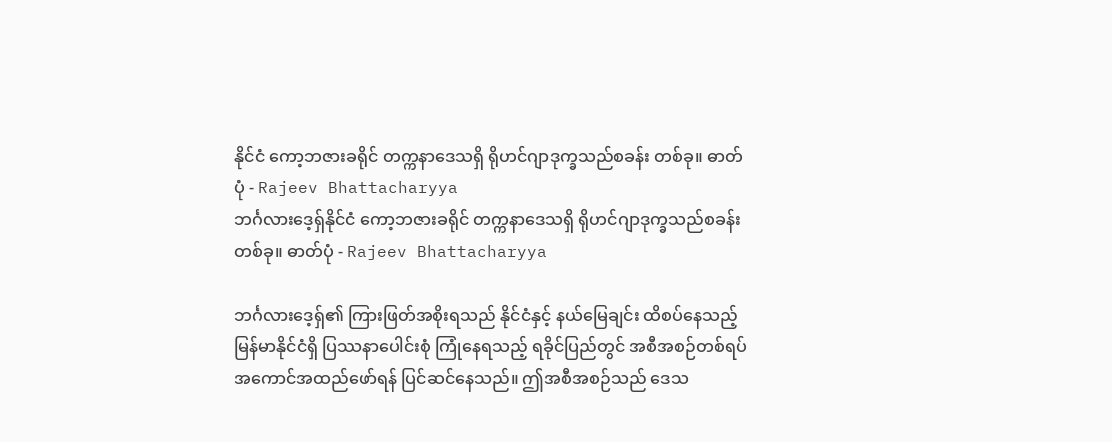နိုင်ငံ ကော့ဘဇားခရိုင် တက္ကနာဒေသရှိ ရိုဟင်ဂျာဒုက္ခသည်စခန်း တစ်ခု။ ဓာတ်ပုံ - Rajeev Bhattacharyya
ဘင်္ဂလားဒေ့ရှ်နိုင်ငံ ကော့ဘဇားခရိုင် တက္ကနာဒေသရှိ ရိုဟင်ဂျာဒုက္ခသည်စခန်း တစ်ခု။ ဓာတ်ပုံ - Rajeev Bhattacharyya

ဘင်္ဂလားဒေ့ရှ်၏ ကြားဖြတ်အစိုးရသည် နိုင်ငံနှင့် နယ်မြေချင်း ထိစပ်နေသည့် မြန်မာနိုင်ငံရှိ ပြဿနာပေါင်းစုံ ကြုံနေရသည့် ရခိုင်ပြည်တွင် အစီအစဉ်တစ်ရပ် အကောင်အထည်ဖော်ရန် ပြင်ဆင်နေသည်။ ဤအစီအစဉ်သည် ဒေသ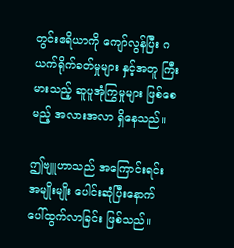တွင်းဧရိယာကို ကျော်လွန်ပြီး ဂယက်ရိုက်ခတ်မှုများ နှင့်အတူ ကြီးမားသည့် ဆူပူအုံကြွမှုများ ဖြစ်စေမည့် အလားအလာ ရှိနေသည်။

ဤဗျူဟာသည် အကြောင်းရင်း အမျိုးမျိုး ပေါင်းဆုံပြီးနောက် ပေါ်ထွက်လာခြင်း ဖြစ်သည်။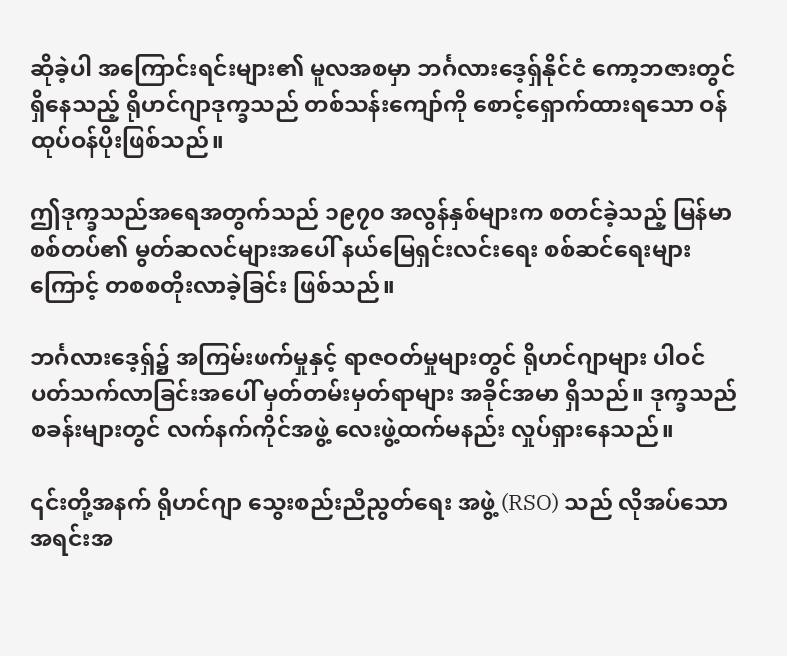ဆိုခဲ့ပါ အကြောင်းရင်းများ၏ မူလအစမှာ ဘင်္ဂလားဒေ့ရှ်နိုင်ငံ ကော့ဘဇားတွင် ရှိနေသည့် ရိုဟင်ဂျာဒုက္ခသည် တစ်သန်းကျော်ကို စောင့်ရှောက်ထားရသော ဝန်ထုပ်ဝန်ပိုးဖြစ်သည်။

ဤဒုက္ခသည်အရေအတွက်သည် ၁၉၇၀ အလွန်နှစ်များက စတင်ခဲ့သည့် မြန်မာစစ်တပ်၏ မွတ်ဆလင်များအပေါ် နယ်မြေရှင်းလင်းရေး စစ်ဆင်ရေးများကြောင့် တစစတိုးလာခဲ့ခြင်း ဖြစ်သည်။

ဘင်္ဂလားဒေ့ရှ်၌ အကြမ်းဖက်မှုနှင့် ရာဇဝတ်မှုများတွင် ရိုဟင်ဂျာများ ပါဝင်ပတ်သက်လာခြင်းအပေါ် မှတ်တမ်းမှတ်ရာများ အခိုင်အမာ ရှိသည်။ ဒုက္ခသည်စခန်းများတွင် လက်နက်ကိုင်အဖွဲ့ လေးဖွဲ့ထက်မနည်း လှုပ်ရှားနေသည်။

၎င်းတို့အနက် ရိုဟင်ဂျာ သွေးစည်းညီညွတ်ရေး အဖွဲ့ (RSO) သည် လိုအပ်သော အရင်းအ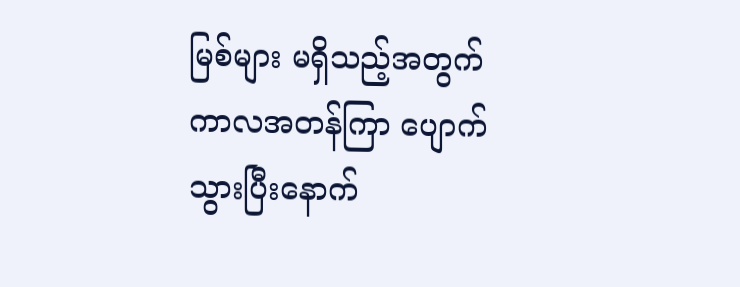မြစ်များ မရှိသည့်အတွက် ကာလအတန်ကြာ ပျောက်သွားပြီးနောက်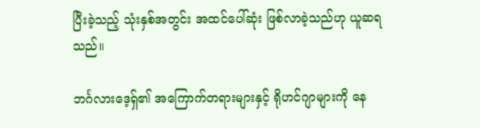ပြီးခဲ့သည့် သုံးနှစ်အတွင်း အထင်ပေါ်ဆုံး ဖြစ်လာခဲ့သည်ဟု ယူဆရသည်။

ဘင်္ဂလားဒေ့ရှ်၏ အကြောက်တရားများနှင့် ရိုဟင်ဂျာများကို နေ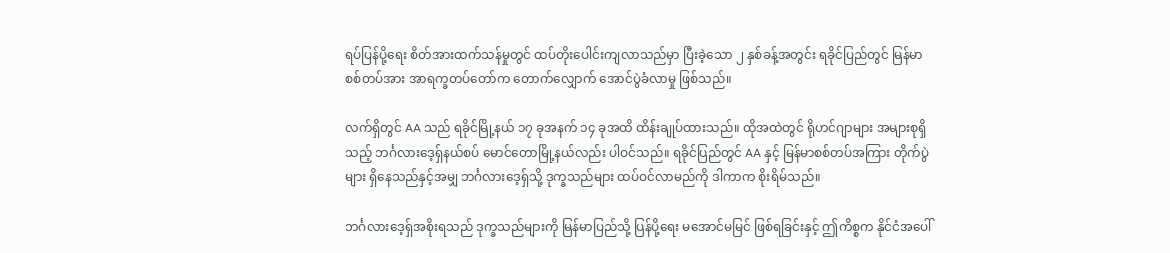ရပ်ပြန်ပို့ရေး စိတ်အားထက်သန်မှုတွင် ထပ်တိုးပေါင်းကျလာသည်မှာ ပြီးခဲ့သော ၂ နှစ်ခန့်အတွင်း ရခိုင်ပြည်တွင် မြန်မာစစ်တပ်အား အာရက္ခတပ်တော်က တောက်လျှောက် အောင်ပွဲခံလာမှု ဖြစ်သည်။

လက်ရှိတွင် AA သည် ရခိုင်မြို့နယ် ၁၇ ခုအနက် ၁၄ ခုအထိ ထိန်းချုပ်ထားသည်။ ထိုအထဲတွင် ရိုဟင်ဂျာများ အများစုရှိသည့် ဘင်္ဂလားဒေ့ရှ်နယ်စပ် မောင်တောမြို့နယ်လည်း ပါဝင်သည်။ ရခိုင်ပြည်တွင် AA နှင့် မြန်မာစစ်တပ်အကြား တိုက်ပွဲများ ရှိနေသည်နှင့်အမျှ ဘင်္ဂလားဒေ့ရှ်သို့ ဒုက္ခသည်များ ထပ်ဝင်လာမည်ကို ဒါကာက စိုးရိမ်သည်။

ဘင်္ဂလားဒေ့ရှ်အစိုးရသည် ဒုက္ခသည်များကို မြန်မာပြည်သို့ ပြန်ပို့ရေး မအောင်မမြင် ဖြစ်ရခြင်းနှင့် ဤကိစ္စက နိုင်ငံအပေါ်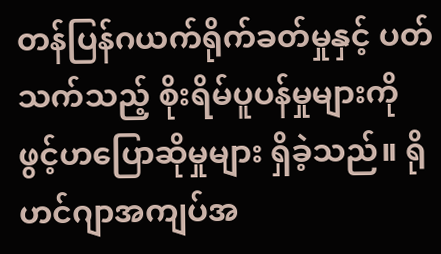တန်ပြန်ဂယက်ရိုက်ခတ်မှုနှင့် ပတ်သက်သည့် စိုးရိမ်ပူပန်မှုများကို ဖွင့်ဟပြောဆိုမှုများ ရှိခဲ့သည်။ ရိုဟင်ဂျာအကျပ်အ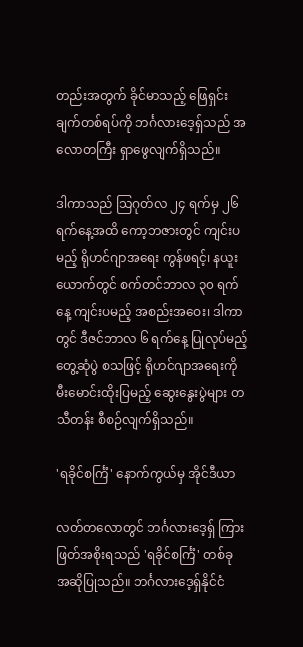တည်းအတွက် ခိုင်မာသည့် ဖြေရှင်းချက်တစ်ရပ်ကို ဘင်္ဂလားဒေ့ရှ်သည် အလောတကြီး ရှာဖွေလျက်ရှိသည်။

ဒါကာသည် သြဂုတ်လ ၂၄ ရက်မှ ၂၆ ရက်နေ့အထိ ကော့ဘဇားတွင် ကျင်းပမည့် ရိုဟင်ဂျာအရေး ကွန်ဖရင့်၊ နယူးယောက်တွင် စက်တင်ဘာလ ၃၀ ရက်နေ့ ကျင်းပမည့် အစည်းအဝေး၊ ဒါကာတွင် ဒီဇင်ဘာလ ၆ ရက်နေ့ ပြုလုပ်မည့် တွေ့ဆုံပွဲ စသဖြင့် ရိုဟင်ဂျာအရေးကို မီးမောင်းထိုးပြမည့် ဆွေးနွေးပွဲများ တသီတန်း စီစဉ်လျက်ရှိသည်။

'ရခိုင်စင်္ကြံ' နောက်ကွယ်မှ အိုင်ဒီယာ

လတ်တလောတွင် ဘင်္ဂလားဒေ့ရှ် ကြားဖြတ်အစိုးရသည် 'ရခိုင်စင်္ကြံ' တစ်ခု အဆိုပြုသည်။ ဘင်္ဂလားဒေ့ရှ်နိုင်ငံ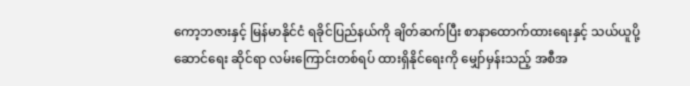ကော့ဘဇားနှင့် မြန်မာနိုင်ငံ ရခိုင်ပြည်နယ်ကို ချိတ်ဆက်ပြီး စာနာထောက်ထားရေးနှင့် သယ်ယူပို့ဆောင်ရေး ဆိုင်ရာ လမ်းကြောင်းတစ်ရပ် ထားရှိနိုင်ရေးကို မျှော်မှန်းသည့် အစီအ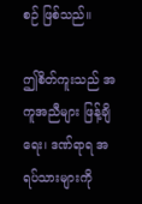စဉ် ဖြစ်သည်။

ဤစိတ်ကူးသည် အကူအညီများ ဖြန့်ချိရေး၊ ဒဏ်ရာရ အရပ်သားများကို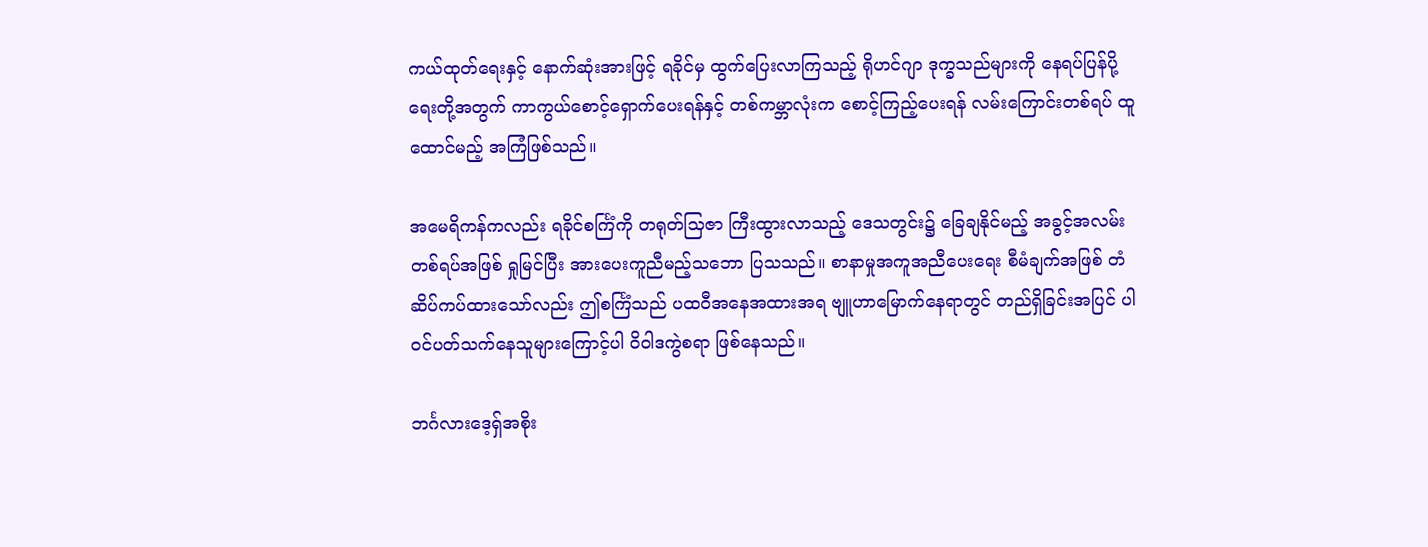ကယ်ထုတ်ရေးနှင့် နောက်ဆုံးအားဖြင့် ရခိုင်မှ ထွက်ပြေးလာကြသည့် ရိုဟင်ဂျာ ဒုက္ခသည်များကို နေရပ်ပြန်ပို့ရေးတို့အတွက် ကာကွယ်စောင့်ရှောက်ပေးရန်နှင့် တစ်ကမ္ဘာလုံးက စောင့်ကြည့်ပေးရန် လမ်းကြောင်းတစ်ရပ် ထူထောင်မည့် အကြံဖြစ်သည်။

အမေရိကန်ကလည်း ရခိုင်စင်္ကြံကို တရုတ်သြဇာ ကြီးထွားလာသည့် ဒေသတွင်း၌ ခြေချနိုင်မည့် အခွင့်အလမ်းတစ်ရပ်အဖြစ် ရှုမြင်ပြီး အားပေးကူညီမည့်သဘော ပြသသည်။ စာနာမှုအကူအညီပေးရေး စီမံချက်အဖြစ် တံဆိပ်ကပ်ထားသော်လည်း ဤစင်္ကြံသည် ပထဝီအနေအထားအရ ဗျူဟာမြောက်နေရာတွင် တည်ရှိခြင်းအပြင် ပါဝင်ပတ်သက်နေသူများကြောင့်ပါ ဝိဝါဒကွဲစရာ ဖြစ်နေသည်။

ဘင်္ဂလားဒေ့ရှ်အစိုး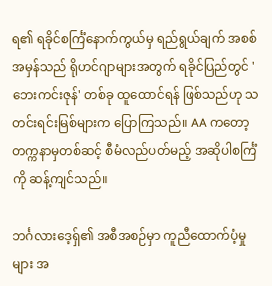ရ၏ ရခိုင်စင်္ကြံနောက်ကွယ်မှ ရည်ရွယ်ချက် အစစ်အမှန်သည် ရိုဟင်ဂျာများအတွက် ရခိုင်ပြည်တွင် 'ဘေးကင်းဇုန်' တစ်ခု ထူထောင်ရန် ဖြစ်သည်ဟု သတင်းရင်းမြစ်များက ပြောကြသည်။ AA ကတော့ တက္ကနာမှတစ်ဆင့် စီမံလည်ပတ်မည့် အဆိုပါစင်္ကြံကို ဆန့်ကျင်သည်။

ဘင်္ဂလားဒေ့ရှ်၏ အစီအစဉ်မှာ ကူညီထောက်ပံ့မှုများ အ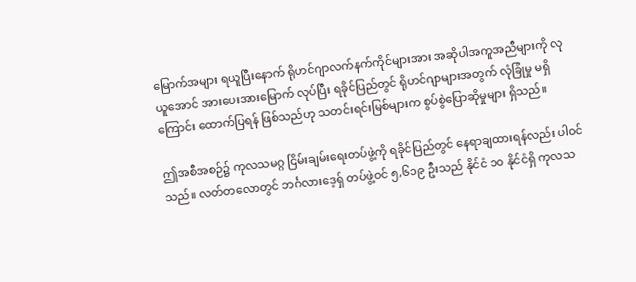မြောက်အများ ရယူပြီးနောက် ရိုဟင်ဂျာလက်နက်ကိုင်များအား အဆိုပါအကူအညီများကို လုယူအောင် အားပေးအားမြောက် လုပ်ပြီး ရခိုင်ပြည်တွင် ရိုဟင်ဂျာများအတွက် လုံခြုံမှု မရှိကြောင်း ထောက်ပြရန် ဖြစ်သည်ဟု သတင်းရင်းမြစ်များက စွပ်စွဲပြောဆိုမှုများ ရှိသည်။

ဤအစီအစဉ်၌ ကုလသမဂ္ဂ ငြိမ်းချမ်းရေးတပ်ဖွဲ့ကို ရခိုင်ပြည်တွင် နေရာချထားရန်လည်း ပါဝင်သည်။ လတ်တလောတွင် ဘင်္ဂလားဒေ့ရှ် တပ်ဖွဲ့ဝင် ၅,၆၁၉ ဦးသည် နိုင်ငံ ၁၀ နိုင်ငံရှိ ကုလသ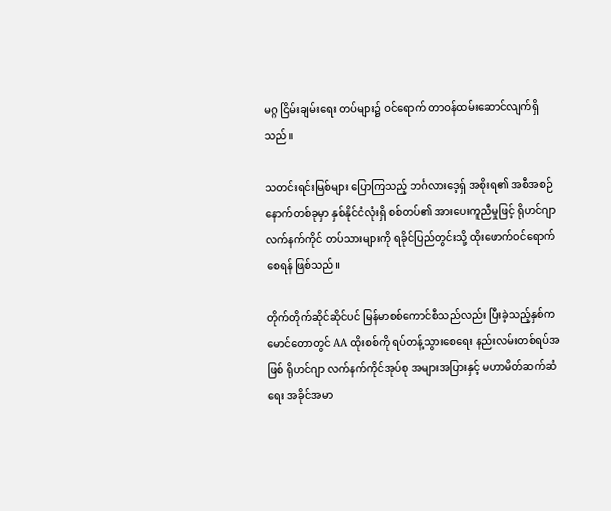မဂ္ဂ ငြိမ်းချမ်းရေး တပ်များ၌ ဝင်ရောက် တာဝန်ထမ်းဆောင်လျက်ရှိသည်။

သတင်းရင်းမြစ်များ ပြောကြသည့် ဘင်္ဂလားဒေ့ရှ် အစိုးရ၏ အစီအစဉ် နောက်တစ်ခုမှာ နှစ်နိုင်ငံလုံးရှိ စစ်တပ်၏ အားပေးကူညီမှုဖြင့် ရိုဟင်ဂျာ လက်နက်ကိုင် တပ်သားများကို ရခိုင်ပြည်တွင်းသို့ ထိုးဖောက်ဝင်ရောက်စေရန် ဖြစ်သည်။

တိုက်တိုက်ဆိုင်ဆိုင်ပင် မြန်မာစစ်ကောင်စီသည်လည်း ပြီးခဲ့သည့်နှစ်က မောင်တောတွင် AA ထိုးစစ်ကို ရပ်တန့်သွားစေရေး နည်းလမ်းတစ်ရပ်အဖြစ် ရိုဟင်ဂျာ လက်နက်ကိုင်အုပ်စု အများအပြားနှင့် မဟာမိတ်ဆက်ဆံရေး အခိုင်အမာ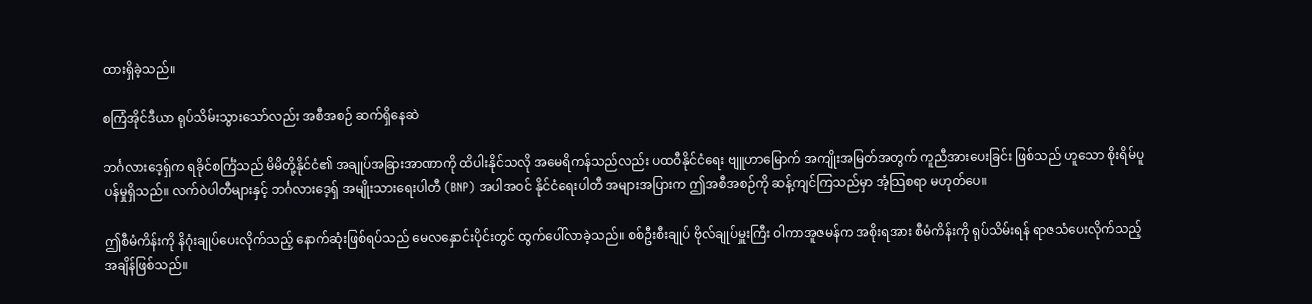ထားရှိခဲ့သည်။

စကြံအိုင်ဒီယာ ရုပ်သိမ်းသွားသော်လည်း အစီအစဉ် ဆက်ရှိနေဆဲ

ဘင်္ဂလားဒေ့ရှ်က ရခိုင်စင်္ကြံသည် မိမိတို့နိုင်ငံ၏ အချုပ်အခြားအာဏာကို ထိပါးနိုင်သလို အမေရိကန်သည်လည်း ပထဝီနိုင်ငံရေး ဗျူဟာမြောက် အကျိုးအမြတ်အတွက် ကူညီအားပေးခြင်း ဖြစ်သည် ဟူသော စိုးရိမ်ပူပန်မှုရှိသည်။ လက်ဝဲပါတီများနှင့် ဘင်္ဂလားဒေ့ရှ် အမျိုးသားရေးပါတီ (BNP) အပါအဝင် နိုင်ငံရေးပါတီ အများအပြားက ဤအစီအစဉ်ကို ဆန့်ကျင်ကြသည်မှာ အံ့သြစရာ မဟုတ်ပေ။

ဤစီမံကိန်းကို နိဂုံးချုပ်ပေးလိုက်သည့် နောက်ဆုံးဖြစ်ရပ်သည် မေလနှောင်းပိုင်းတွင် ထွက်ပေါ်လာခဲ့သည်။ စစ်ဦးစီးချုပ် ဗိုလ်ချုပ်မှူးကြီး ဝါကာအူဇမန်က အစိုးရအား စီမံကိန်းကို ရုပ်သိမ်းရန် ရာဇသံပေးလိုက်သည့် အချိန်ဖြစ်သည်။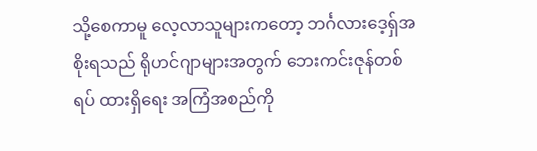သို့စေကာမူ လေ့လာသူများကတော့ ဘင်္ဂလားဒေ့ရှ်အစိုးရသည် ရိုဟင်ဂျာများအတွက် ဘေးကင်းဇုန်တစ်ရပ် ထားရှိရေး အကြံအစည်ကို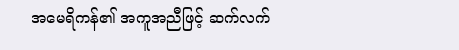အမေရိကန်၏ အကူအညီဖြင့် ဆက်လက်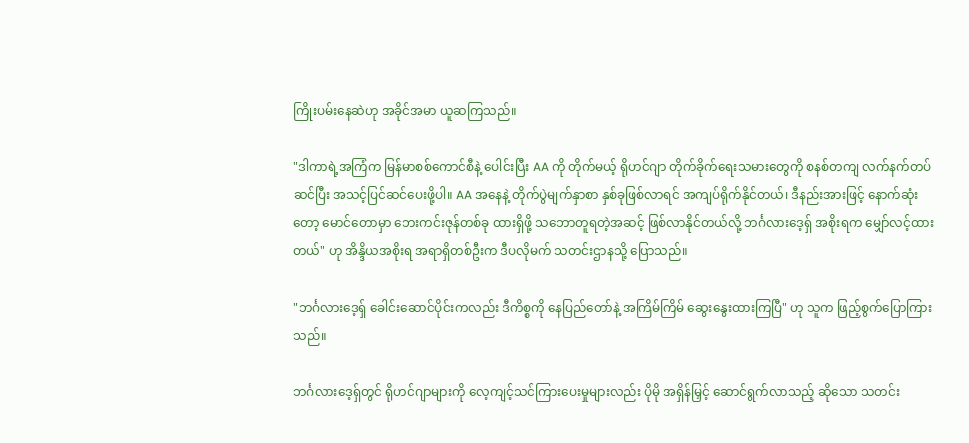ကြိုးပမ်းနေဆဲဟု အခိုင်အမာ ယူဆကြသည်။

"ဒါကာရဲ့အကြံက မြန်မာစစ်ကောင်စီနဲ့ ပေါင်းပြီး AA ကို တိုက်မယ့် ရိုဟင်ဂျာ တိုက်ခိုက်ရေးသမားတွေကို စနစ်တကျ လက်နက်တပ်ဆင်ပြီး အသင့်ပြင်ဆင်ပေးဖို့ပါ။ AA အနေနဲ့ တိုက်ပွဲမျက်နှာစာ နှစ်ခုဖြစ်လာရင် အကျပ်ရိုက်နိုင်တယ်၊ ဒီနည်းအားဖြင့် နောက်ဆုံးတော့ မောင်တောမှာ ဘေးကင်းဇုန်တစ်ခု ထားရှိဖို့ သဘောတူရတဲ့အဆင့် ဖြစ်လာနိုင်တယ်လို့ ဘင်္ဂလားဒေ့ရှ် အစိုးရက မျှော်လင့်ထားတယ်" ဟု အိန္ဒိယအစိုးရ အရာရှိတစ်ဦးက ဒီပလိုမက် သတင်းဌာနသို့ ပြောသည်။

"ဘင်္ဂလားဒေ့ရှ် ခေါင်းဆောင်ပိုင်းကလည်း ဒီကိစ္စကို နေပြည်တော်နဲ့ အကြိမ်ကြိမ် ဆွေးနွေးထားကြပြီ" ဟု သူက ဖြည့်စွက်ပြောကြားသည်။

ဘင်္ဂလားဒေ့ရှ်တွင် ရိုဟင်ဂျာများကို လေ့ကျင့်သင်ကြားပေးမှုများလည်း ပိုမို အရှိန်မြှင့် ဆောင်ရွက်လာသည့် ဆိုသော သတင်း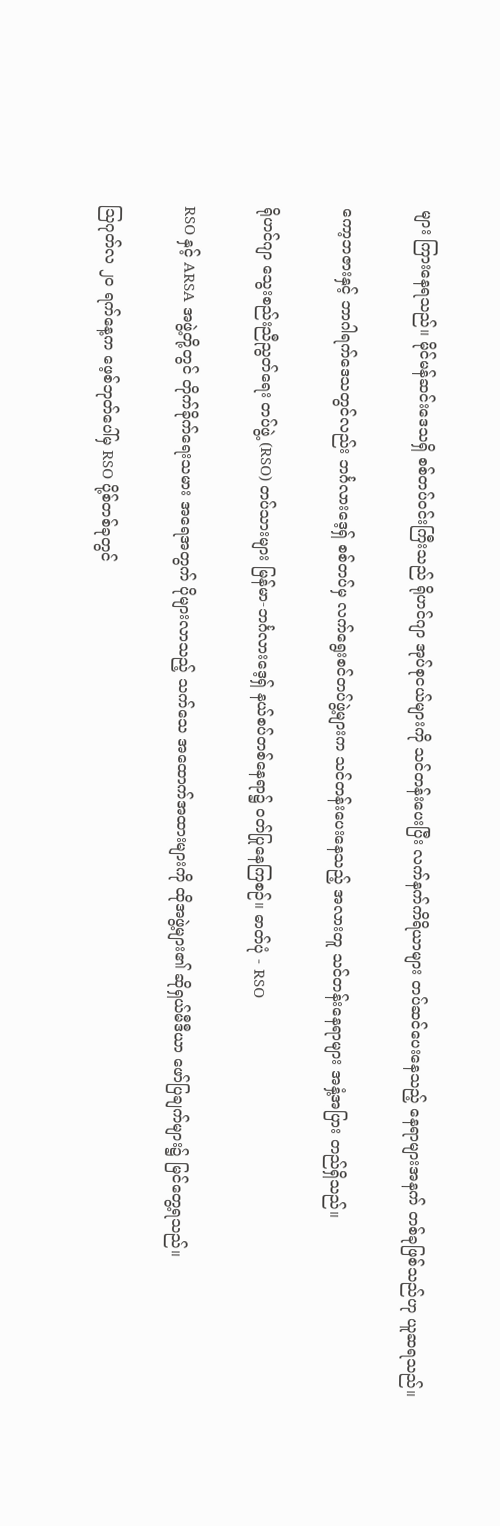များ ကြားနေရသည်။ မိုင်မန်ဆင်းဒေသရှိ စစ်တပ်ဝင်းကြီးသည် ရိုဟင်ဂျာ အုပ်စုငယ်များကို သင်တန်းပေးပြီး လက်နက်ကိရိယာများ တပ်ဆင်ပေးနေသည့် နေရာများအနက် တစ်ခုဖြစ်သည်ဟု ယူဆရသည်။

ကော့ဘဇားနှင့် ဘာဂါရက်ဒေသတွင်လည်း ဘင်္ဂလားဒေ့ရှ် စစ်တပ်မှ လက်ရွေးစင်တပ်ဖွဲ့များက သင်တန်းပေးနေသည့် အလားတူ သင်တန်းနေရာများ အနှံ့အပြား တည်ရှိသည်။

ရိုဟင်ဂျာ သွေးစည်းညီညွတ်ရေး တပ်ဖွဲ့ (RSO) တပ်သားများ မြန်မာ-ဘင်္ဂလားဒေ့ရှ် နယ်စပ်တစ်နေရာ၌ ဝတ်ပြုနေကြစဉ်။ ဓာတ်ပုံ - RSO

RSO နှင့် ARSA အဖွဲ့တို့တွင် တိုက်ခိုက်ရေးသမား အရေအတွက် ပိုများလာသည့် သက်သေ အထောက်အထားများကို ထိုအဖွဲ့များ၏ ဆိုရှယ်မီဒီယာ ဖော်ပြချက်များ၌ မြင်တွေ့ရသည်။

သြဂုတ်လ ၂၀ ရက်နေ့က ဖေ့စ်ဘုတ်ပေါ်မှ RSO ပို့စ်တစ်ခုတွင်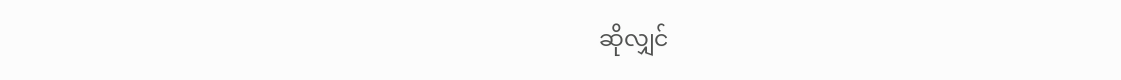ဆိုလျှင်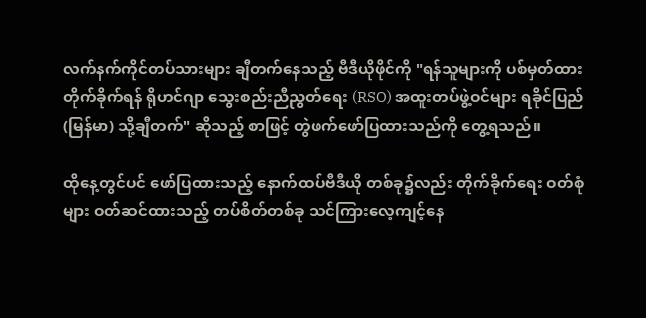လက်နက်ကိုင်တပ်သားများ ချီတက်နေသည့် ဗီဒီယိုဖိုင်ကို "ရန်သူများကို ပစ်မှတ်ထား တိုက်ခိုက်ရန် ရိုဟင်ဂျာ သွေးစည်းညီညွတ်ရေး (RSO) အထူးတပ်ဖွဲ့ဝင်များ ရခိုင်ပြည် (မြန်မာ) သို့ချီတက်" ဆိုသည့် စာဖြင့် တွဲဖက်ဖော်ပြထားသည်ကို တွေ့ရသည်။

ထိုနေ့တွင်ပင် ဖော်ပြထားသည့် နောက်ထပ်ဗီဒီယို တစ်ခု၌လည်း တိုက်ခိုက်ရေး ဝတ်စုံများ ဝတ်ဆင်ထားသည့် တပ်စိတ်တစ်ခု သင်ကြားလေ့ကျင့်နေ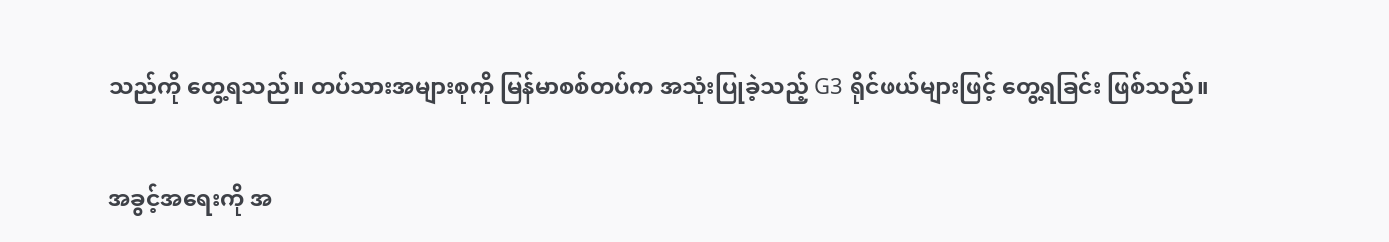သည်ကို တွေ့ရသည်။ တပ်သားအများစုကို မြန်မာစစ်တပ်က အသုံးပြုခဲ့သည့် G3 ရိုင်ဖယ်များဖြင့် တွေ့ရခြင်း ဖြစ်သည်။

အခွင့်အရေးကို အ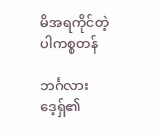မိအရကိုင်တဲ့ ပါကစ္စတန်

ဘင်္ဂလားဒေ့ရှ်၏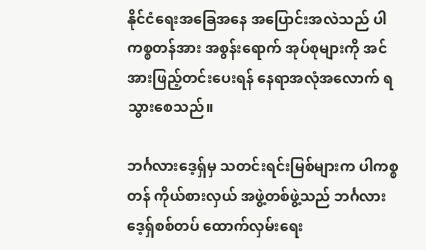နိုင်ငံရေးအခြေအနေ အပြောင်းအလဲသည် ပါကစ္စတန်အား အစွန်းရောက် အုပ်စုများကို အင်အားဖြည့်တင်းပေးရန် နေရာအလုံအလောက် ရသွားစေသည်။

ဘင်္ဂလားဒေ့ရှ်မှ သတင်းရင်းမြစ်များက ပါကစ္စတန် ကိုယ်စားလှယ် အဖွဲ့တစ်ဖွဲ့သည် ဘင်္ဂလားဒေ့ရှ်စစ်တပ် ထောက်လှမ်းရေး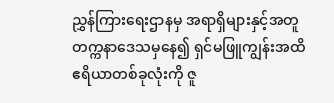ညွှန်ကြားရေးဌာနမှ အရာရှိများနှင့်အတူ တက္ကနာဒေသမှနေ၍ ရှင်မဖြူကျွန်းအထိ ဧရိယာတစ်ခုလုံးကို ဇူ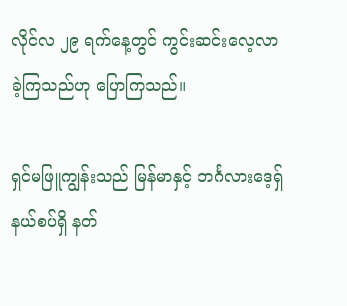လိုင်လ ၂၉ ရက်နေ့တွင် ကွင်းဆင်းလေ့လာခဲ့ကြသည်ဟု ပြောကြသည်။

ရှင်မဖြူကျွန်းသည် မြန်မာနှင့် ဘင်္ဂလားဒေ့ရှ် နယ်စပ်ရှိ နတ်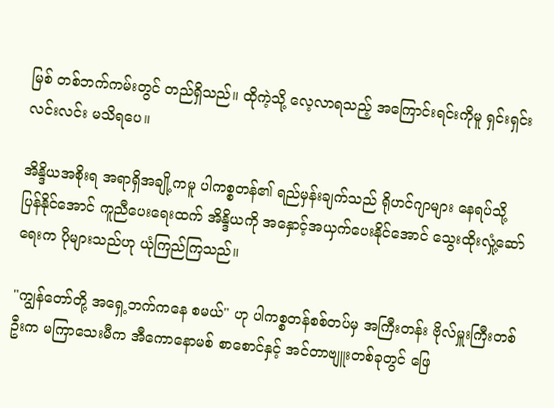မြစ် တစ်ဘက်ကမ်းတွင် တည်ရှိသည်။ ထိုကဲ့သို့ လေ့လာရသည့် အကြောင်းရင်းကိုမူ ရှင်းရှင်းလင်းလင်း မသိရပေ။

အိန္ဒိယအစိုးရ အရာရှိအချို့ကမူ ပါကစ္စတန်၏ ရည်မှန်းချက်သည် ရိုဟင်ဂျာများ နေရပ်သို့ ပြန်နိုင်အောင် ကူညီပေးရေးထက် အိန္ဒိယကို အနှောင့်အယှက်ပေးနိုင်အောင် သွေးထိုးလှုံ့ဆော်ရေးက ပိုများသည်ဟု ယုံကြည်ကြသည်။

"ကျွန်တော်တို့ အရှေ့ဘက်ကနေ စမယ်" ဟု ပါကစ္စတန်စစ်တပ်မှ အကြီးတန်း ဗိုလ်မှူးကြီးတစ်ဦးက မကြာသေးမီက အီကောနောမစ် စာစောင်နှင့် အင်တာဗျူးတစ်ခုတွင် ဖြေ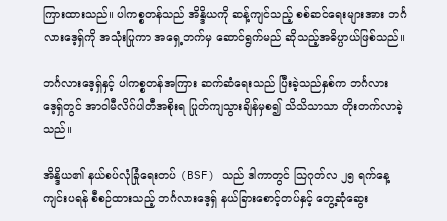ကြားထားသည်။ ပါကစ္စတန်သည် အိန္ဒိယကို ဆန့်ကျင်သည့် စစ်ဆင်ရေးများအား ဘင်္ဂလားဒေ့ရှ်ကို အသုံးပြုကာ အရှေ့ဘက်မှ ဆောင်ရွက်မည် ဆိုသည့်အဓိပ္ပာယ်ဖြစ်သည်။

ဘင်္ဂလားဒေ့ရှ်နှင့် ပါကစ္စတန်အကြား ဆက်ဆံရေးသည် ပြီးခဲ့သည်နှစ်က ဘင်္ဂလားဒေ့ရှ်တွင် အာဝါမီလိဂ်ပါတီအစိုးရ ပြုတ်ကျသွားချိန်မှစ၍ သိသိသာသာ တိုးတက်လာခဲ့သည်။

အိန္ဒိယ၏ နယ်စပ်လုံခြုံရေးတပ် (BSF) သည် ဒါကာတွင် သြဂုတ်လ ၂၅ ရက်နေ့ ကျင်းပရန် စီစဉ်ထားသည့် ဘင်္ဂလားဒေ့ရှ် နယ်ခြားစောင့်တပ်နှင့် တွေ့ဆုံဆွေး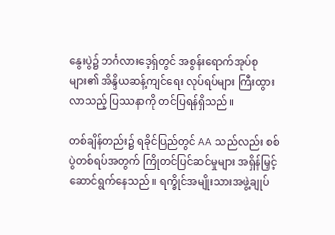နွေးပွဲ၌ ဘင်္ဂလားဒေ့ရှ်တွင် အစွန်းရောက်အုပ်စုများ၏ အိန္ဒိယဆန့်ကျင်ရေး လုပ်ရပ်များ ကြီးထွားလာသည့် ပြဿနာကို တင်ပြရန်ရှိသည်။

တစ်ချိန်တည်း၌ ရခိုင်ပြည်တွင် AA သည်လည်း စစ်ပွဲတစ်ရပ်အတွက် ကြိုတင်ပြင်ဆင်မှုများ အရှိန်မြှင့် ဆောင်ရွက်နေသည်။ ရက္ခိုင်အမျိုးသားအဖွဲ့ချုပ်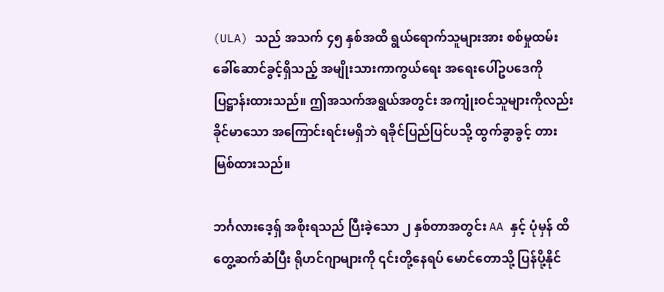(ULA) သည် အသက် ၄၅ နှစ်အထိ ရွယ်ရောက်သူများအား စစ်မှုထမ်း ခေါ်ဆောင်ခွင့်ရှိသည့် အမျိုးသားကာကွယ်ရေး အရေးပေါ်ဥပဒေကို ပြဋ္ဌာန်းထားသည်။ ဤအသက်အရွယ်အတွင်း အကျုံးဝင်သူများကိုလည်း ခိုင်မာသော အကြောင်းရင်းမရှိဘဲ ရခိုင်ပြည်ပြင်ပသို့ ထွက်ခွာခွင့် တားမြစ်ထားသည်။

ဘင်္ဂလားဒေ့ရှ် အစိုးရသည် ပြီးခဲ့သော ၂ နှစ်တာအတွင်း AA နှင့် ပုံမှန် ထိတွေ့ဆက်ဆံပြီး ရိုဟင်ဂျာများကို ၎င်းတို့နေရပ် မောင်တောသို့ ပြန်ပို့နိုင်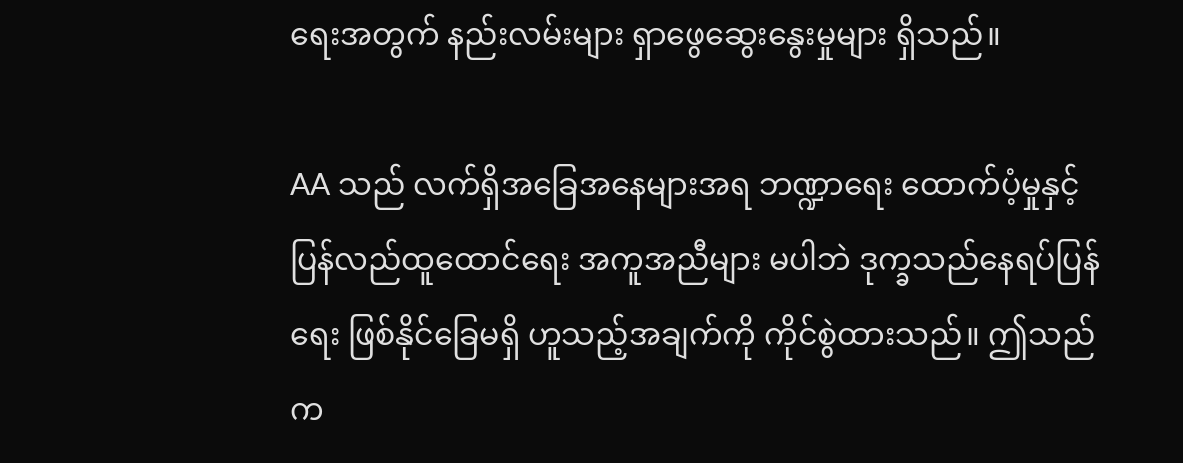ရေးအတွက် နည်းလမ်းများ ရှာဖွေဆွေးနွေးမှုများ ရှိသည်။

AA သည် လက်ရှိအခြေအနေများအရ ဘဏ္ဍာရေး ထောက်ပံ့မှုနှင့် ပြန်လည်ထူထောင်ရေး အကူအညီများ မပါဘဲ ဒုက္ခသည်နေရပ်ပြန်ရေး ဖြစ်နိုင်ခြေမရှိ ဟူသည့်အချက်ကို ကိုင်စွဲထားသည်။ ဤသည်က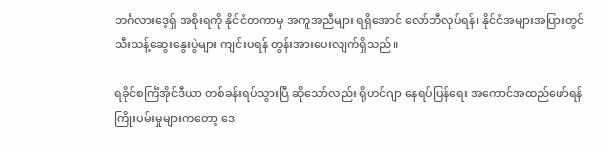ဘင်္ဂလားဒေ့ရှ် အစိုးရကို နိုင်ငံတကာမှ အကူအညီများ ရရှိအောင် လော်ဘီလုပ်ရန်၊ နိုင်ငံအများအပြားတွင် သီးသန့်ဆွေးနွေးပွဲများ ကျင်းပရန် တွန်းအားပေးလျက်ရှိသည်။

ရခိုင်စင်္ကြံအိုင်ဒီယာ တစ်ခန်းရပ်သွားပြီ ဆိုသော်လည်း ရိုဟင်ဂျာ နေရပ်ပြန်ရေး အကောင်အထည်ဖော်ရန် ကြိုးပမ်းမှုများကတော့ ဒေ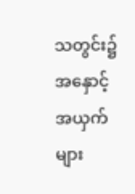သတွင်း၌ အနှောင့်အယှက်များ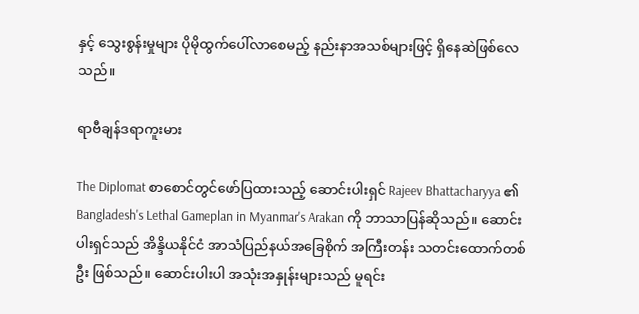နှင့် သွေးစွန်းမှုများ ပိုမိုထွက်ပေါ်လာစေမည့် နည်းနာအသစ်များဖြင့် ရှိနေဆဲဖြစ်လေသည်။

ရာဗီချန်ဒရာကူးမား

The Diplomat စာစောင်တွင်ဖော်ပြထားသည့် ဆောင်းပါးရှင် Rajeev Bhattacharyya ၏ Bangladesh's Lethal Gameplan in Myanmar's Arakan ကို ဘာသာပြန်ဆိုသည်။ ဆောင်းပါးရှင်သည် အိန္ဒိယနိုင်ငံ အာသံပြည်နယ်အခြေစိုက် အကြီးတန်း သတင်းထောက်တစ်ဦး ဖြစ်သည်။ ဆောင်းပါးပါ အသုံးအနှုန်းများသည် မူရင်း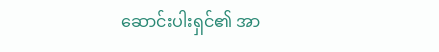ဆောင်းပါးရှင်၏ အာ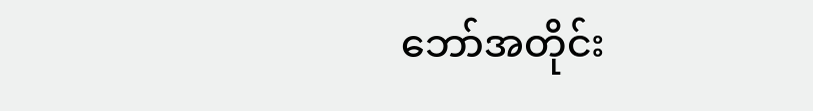ဘော်အတိုင်း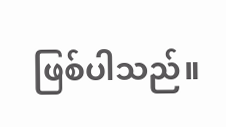ဖြစ်ပါသည်။